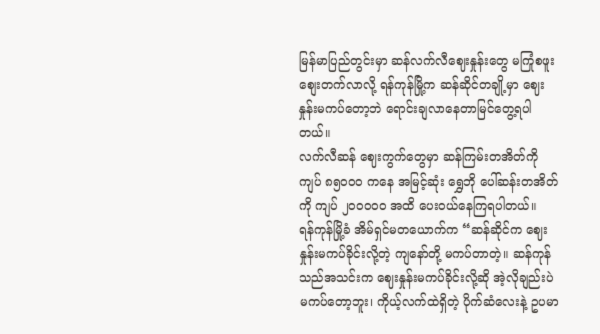မြန်မာပြည်တွင်းမှာ ဆန်လက်လီဈေးနှုန်းတွေ မကြုံစဖူး စျေးတက်လာလို့ ရန်ကုန်မြို့က ဆန်ဆိုင်တချို့မှာ ဈေးနှုန်းမကပ်တော့ဘဲ ရောင်းချလာနေတာမြင်တွေ့ရပါတယ်။
လက်လီဆန် ဈေးကွက်တွေမှာ ဆန်ကြမ်းတအိတ်ကို ကျပ် ၈၅၀၀၀ ကနေ အမြင့်ဆုံး ရွှေဘို ပေါ်ဆန်းတအိတ်ကို ကျပ် ၂၀၀၀၀၀ အထိ ပေးဝယ်နေကြရပါတယ်။
ရန်ကုန်မြို့ခံ အိမ်ရှင်မတယောက်က “ဆန်ဆိုင်က ဈေးနှုန်းမကပ်ခိုင်းလို့တဲ့ ကျနော်တို့ မကပ်တာတဲ့။ ဆန်ကုန်သည်အသင်းက ဈေးနှုန်းမကပ်ခိုင်းလို့ဆို အဲ့လိုချည်းပဲမကပ်တော့ဘူး၊ ကိုယ့်လက်ထဲရှိတဲ့ ပိုက်ဆံလေးနဲ့ ဥပမာ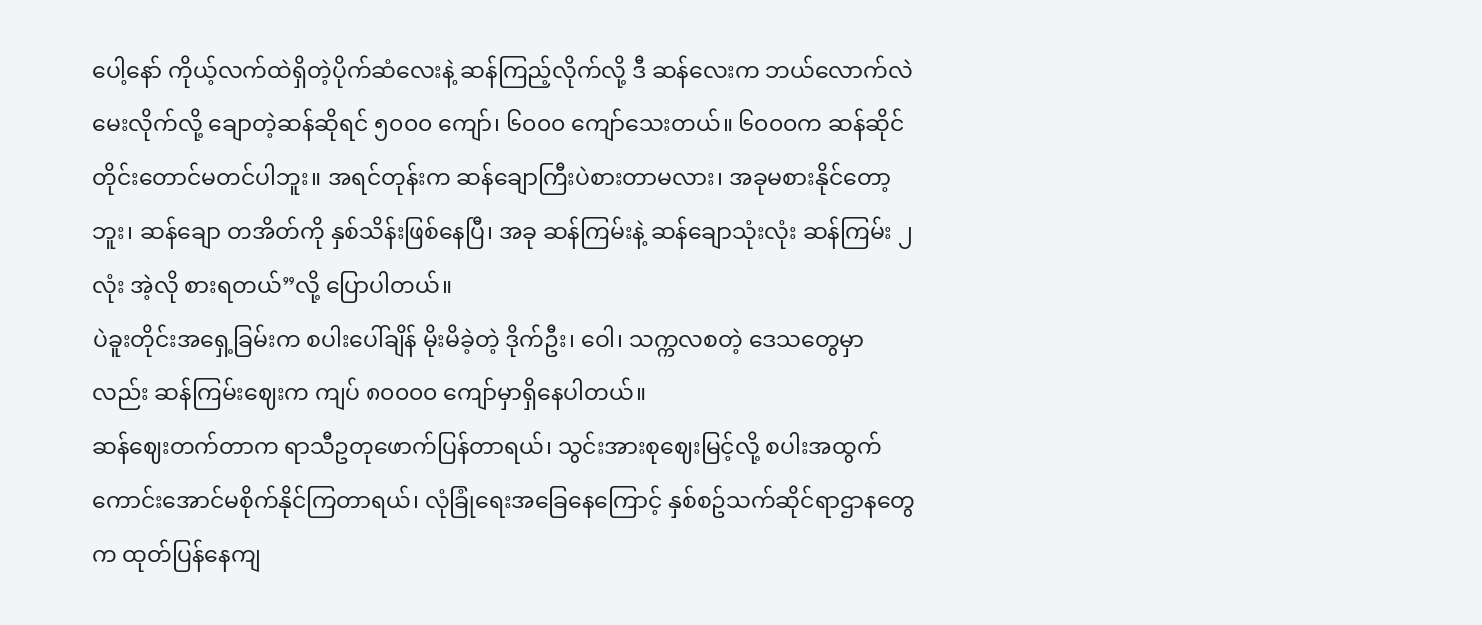ပေါ့နော် ကိုယ့်လက်ထဲရှိတဲ့ပိုက်ဆံလေးနဲ့ ဆန်ကြည့်လိုက်လို့ ဒီ ဆန်လေးက ဘယ်လောက်လဲမေးလိုက်လို့ ချောတဲ့ဆန်ဆိုရင် ၅၀၀၀ ကျော်၊ ၆၀၀၀ ကျော်သေးတယ်။ ၆၀၀၀က ဆန်ဆိုင်တိုင်းတောင်မတင်ပါဘူး။ အရင်တုန်းက ဆန်ချောကြီးပဲစားတာမလား၊ အခုမစားနိုင်တော့ဘူး၊ ဆန်ချော တအိတ်ကို နှစ်သိန်းဖြစ်နေပြီ၊ အခု ဆန်ကြမ်းနဲ့ ဆန်ချောသုံးလုံး ဆန်ကြမ်း ၂ လုံး အဲ့လို စားရတယ်”လို့ ပြောပါတယ်။
ပဲခူးတိုင်းအရှေ့ခြမ်းက စပါးပေါ်ချိန် မိုးမိခဲ့တဲ့ ဒိုက်ဦး၊ ဝေါ၊ သက္ကလစတဲ့ ဒေသတွေမှာလည်း ဆန်ကြမ်းဈေးက ကျပ် ၈၀၀၀၀ ကျော်မှာရှိနေပါတယ်။
ဆန်ဈေးတက်တာက ရာသီဥတုဖောက်ပြန်တာရယ်၊ သွင်းအားစုဈေးမြင့်လို့ စပါးအထွက် ကောင်းအောင်မစိုက်နိုင်ကြတာရယ်၊ လုံခြုံရေးအခြေနေကြောင့် နှစ်စဥ်သက်ဆိုင်ရာဌာနတွေက ထုတ်ပြန်နေကျ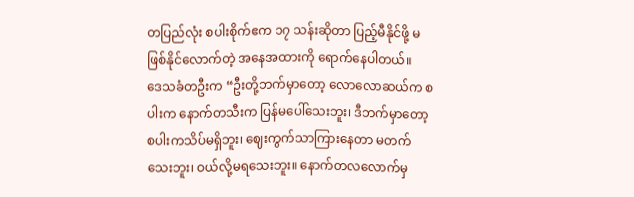တပြည်လုံး စပါးစိုက်ဧက ၁၇ သန်းဆိုတာ ပြည့်မီနိုင်ဖို့ မဖြစ်နိုင်လောက်တဲ့ အနေအထားကို ရောက်နေပါတယ်။
ဒေသခံတဦးက “ဦးတို့ဘက်မှာတော့ လောလောဆယ်က စပါးက နောက်တသီးက ပြန်မပေါ်သေးဘူး၊ ဒီဘက်မှာတော့ စပါးကသိပ်မရှိဘူး၊ ဈေးကွက်သာကြားနေတာ မတက်သေးဘူး၊ ဝယ်လို့မရသေးဘူး။ နောက်တလလောက်မှ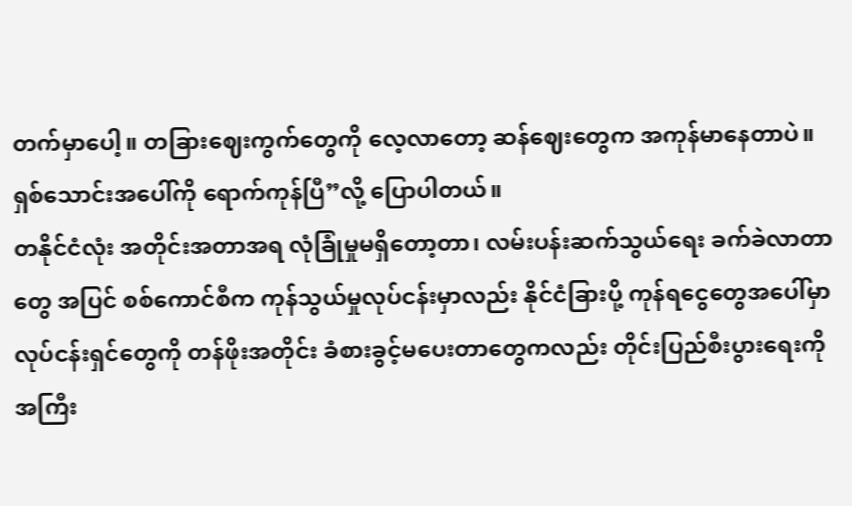တက်မှာပေါ့။ တခြားဈေးကွက်တွေကို လေ့လာတော့ ဆန်ဈေးတွေက အကုန်မာနေတာပဲ။ ရှစ်သောင်းအပေါ်ကို ရောက်ကုန်ပြီ”လို့ ပြောပါတယ်။
တနိုင်ငံလုံး အတိုင်းအတာအရ လုံခြုံမှုမရှိတော့တာ၊ လမ်းပန်းဆက်သွယ်ရေး ခက်ခဲလာတာတွေ အပြင် စစ်ကောင်စီက ကုန်သွယ်မှုလုပ်ငန်းမှာလည်း နိုင်ငံခြားပို့ ကုန်ရငွေတွေအပေါ်မှာ လုပ်ငန်းရှင်တွေကို တန်ဖိုးအတိုင်း ခံစားခွင့်မပေးတာတွေကလည်း တိုင်းပြည်စီးပွားရေးကို အကြီး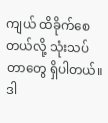ကျယ် ထိခိုက်စေတယ်လို့ သုံးသပ်တာတွေ ရှိပါတယ်။
ဒါ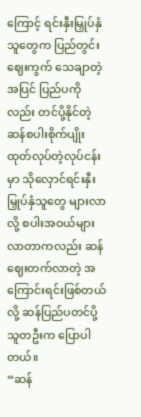ကြောင့် ရင်းနှီးမြှုပ်နှံသူတွေက ပြည်တွင်းဈေးကွက် သေချာတဲ့အပြင် ပြည်ပကိုလည်း တင်ပို့နိုင်တဲ့ ဆန်စပါးစိုက်ပျိုးထုတ်လုပ်တဲ့လုပ်ငန်းမှာ သိုလှောင်ရင်းနှီးမြှုပ်နှံသူတွေ များလာလို့ စပါးအဝယ်များလာတာကလည်း ဆန်ဈေးတက်လာတဲ့ အကြောင်းရင်းဖြစ်တယ်လို့ ဆန်ပြည်ပတင်ပို့သူတဦးက ပြောပါတယ်။
“ဆန်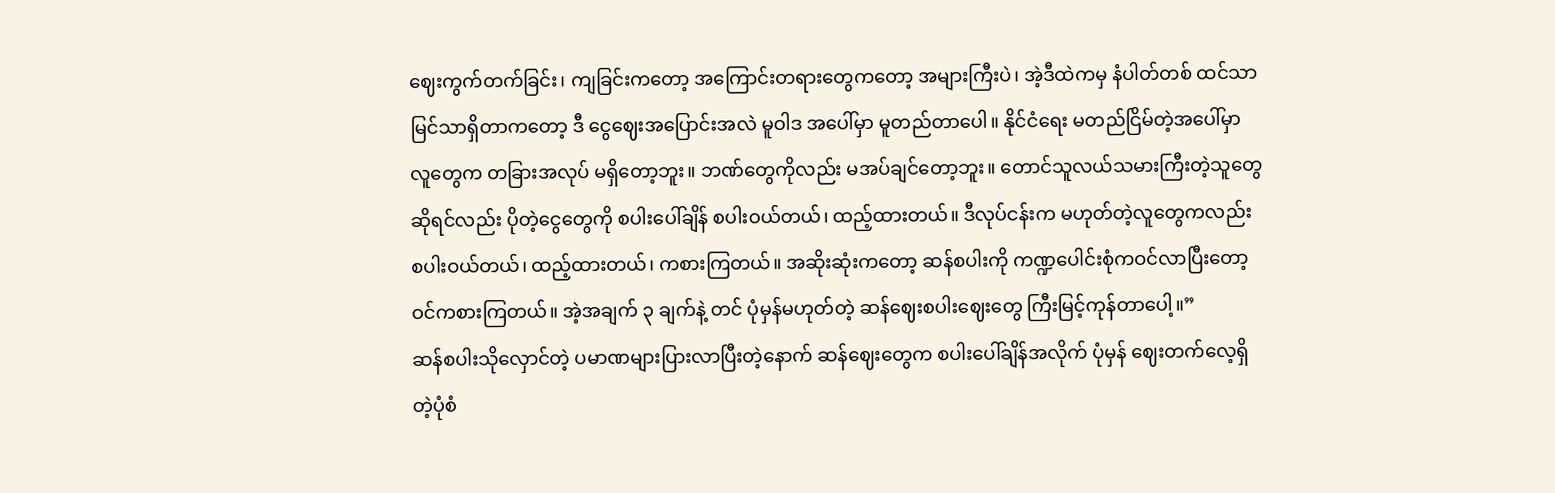ဈေးကွက်တက်ခြင်း၊ ကျခြင်းကတော့ အကြောင်းတရားတွေကတော့ အများကြီးပဲ၊ အဲ့ဒီထဲကမှ နံပါတ်တစ် ထင်သာမြင်သာရှိတာကတော့ ဒီ ငွေဈေးအပြောင်းအလဲ မူဝါဒ အပေါ်မှာ မူတည်တာပေါ။ နိုင်ငံရေး မတည်ငြိမ်တဲ့အပေါ်မှာ လူတွေက တခြားအလုပ် မရှိတော့ဘူး။ ဘဏ်တွေကိုလည်း မအပ်ချင်တော့ဘူး။ တောင်သူလယ်သမားကြီးတဲ့သူတွေ ဆိုရင်လည်း ပိုတဲ့ငွေတွေကို စပါးပေါ်ချိန် စပါးဝယ်တယ်၊ ထည့်ထားတယ်။ ဒီလုပ်ငန်းက မဟုတ်တဲ့လူတွေကလည်း စပါးဝယ်တယ်၊ ထည့်ထားတယ်၊ ကစားကြတယ်။ အဆိုးဆုံးကတော့ ဆန်စပါးကို ကဏ္ဍပေါင်းစုံကဝင်လာပြီးတော့ ဝင်ကစားကြတယ်။ အဲ့အချက် ၃ ချက်နဲ့ တင် ပုံမှန်မဟုတ်တဲ့ ဆန်ဈေးစပါးဈေးတွေ ကြီးမြင့်ကုန်တာပေါ့။”
ဆန်စပါးသိုလှောင်တဲ့ ပမာဏများပြားလာပြီးတဲ့နောက် ဆန်ဈေးတွေက စပါးပေါ်ချိန်အလိုက် ပုံမှန် ဈေးတက်လေ့ရှိတဲ့ပုံစံ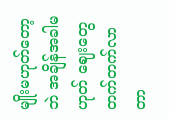မျိုးမဟုတ်တော့ဘဲ အချိန်အခါမဟုတ် ဈေးတွေတက်တက်လာတာ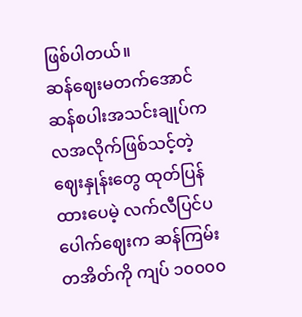ဖြစ်ပါတယ်။
ဆန်ဈေးမတက်အောင် ဆန်စပါးအသင်းချုပ်က လအလိုက်ဖြစ်သင့်တဲ့ဈေးနှုန်းတွေ ထုတ်ပြန်ထားပေမဲ့ လက်လီပြင်ပပေါက်ဈေးက ဆန်ကြမ်းတအိတ်ကို ကျပ် ၁၀၀၀၀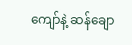ကျော်နဲ့ ဆန်ချော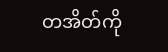တအိတ်ကို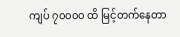ကျပ် ၇၀၀၀၀ ထိ မြင့်တက်နေတာ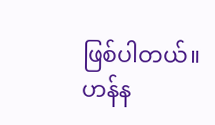ဖြစ်ပါတယ်။
ဟန်န